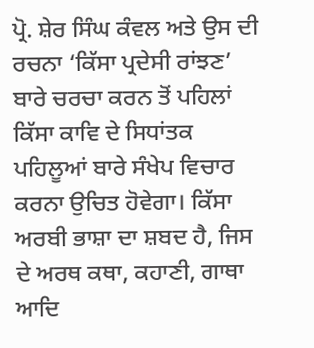ਪ੍ਰੋ. ਸ਼ੇਰ ਸਿੰਘ ਕੰਵਲ ਅਤੇ ਉਸ ਦੀ ਰਚਨਾ ‘ਕਿੱਸਾ ਪ੍ਰਦੇਸੀ ਰਾਂਝਣ’ ਬਾਰੇ ਚਰਚਾ ਕਰਨ ਤੋਂ ਪਹਿਲਾਂ ਕਿੱਸਾ ਕਾਵਿ ਦੇ ਸਿਧਾਂਤਕ ਪਹਿਲੂਆਂ ਬਾਰੇ ਸੰਖੇਪ ਵਿਚਾਰ ਕਰਨਾ ਉਚਿਤ ਹੋਵੇਗਾ। ਕਿੱਸਾ ਅਰਬੀ ਭਾਸ਼ਾ ਦਾ ਸ਼ਬਦ ਹੈ, ਜਿਸ ਦੇ ਅਰਥ ਕਥਾ, ਕਹਾਣੀ, ਗਾਥਾ ਆਦਿ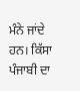ਮੰਨੇ ਜਾਂਦੇ ਹਨ। ਕਿੱਸਾ ਪੰਜਾਬੀ ਦਾ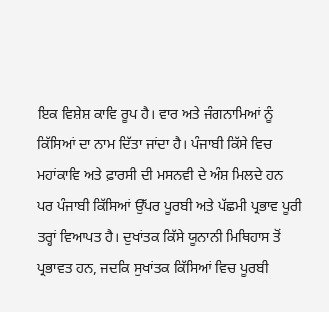ਇਕ ਵਿਸ਼ੇਸ਼ ਕਾਵਿ ਰੂਪ ਹੈ। ਵਾਰ ਅਤੇ ਜੰਗਨਾਮਿਆਂ ਨੂੰ ਕਿੱਸਿਆਂ ਦਾ ਨਾਮ ਦਿੱਤਾ ਜਾਂਦਾ ਹੈ। ਪੰਜਾਬੀ ਕਿੱਸੇ ਵਿਚ ਮਹਾਂਕਾਵਿ ਅਤੇ ਫ਼ਾਰਸੀ ਦੀ ਮਸਨਵੀ ਦੇ ਅੰਸ਼ ਮਿਲਦੇ ਹਨ ਪਰ ਪੰਜਾਬੀ ਕਿੱਸਿਆਂ ਉੱਪਰ ਪੂਰਬੀ ਅਤੇ ਪੱਛਮੀ ਪ੍ਰਭਾਵ ਪੂਰੀ ਤਰ੍ਹਾਂ ਵਿਆਪਤ ਹੈ। ਦੁਖਾਂਤਕ ਕਿੱਸੇ ਯੂਨਾਨੀ ਮਿਥਿਹਾਸ ਤੋਂ ਪ੍ਰਭਾਵਤ ਹਨ, ਜਦਕਿ ਸੁਖਾਂਤਕ ਕਿੱਸਿਆਂ ਵਿਚ ਪੂਰਬੀ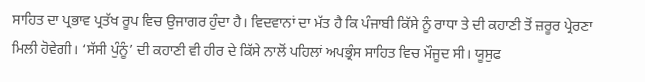ਸਾਹਿਤ ਦਾ ਪ੍ਰਭਾਵ ਪ੍ਰਤੱਖ ਰੂਪ ਵਿਚ ਉਜਾਗਰ ਹੁੰਦਾ ਹੈ। ਵਿਦਵਾਨਾਂ ਦਾ ਮੱਤ ਹੈ ਕਿ ਪੰਜਾਬੀ ਕਿੱਸੇ ਨੂੰ ਰਾਧਾ ਤੇ ਦੀ ਕਹਾਣੀ ਤੋਂ ਜ਼ਰੂਰ ਪ੍ਰੇਰਣਾ ਮਿਲੀ ਹੋਵੇਗੀ। ‘ਸੱਸੀ ਪੁੰਨੂੰ’ ਦੀ ਕਹਾਣੀ ਵੀ ਹੀਰ ਦੇ ਕਿੱਸੇ ਨਾਲੋਂ ਪਹਿਲਾਂ ਅਪਭ੍ਰੰਸ ਸਾਹਿਤ ਵਿਚ ਮੌਜੂਦ ਸੀ। ਯੂਸੁਫ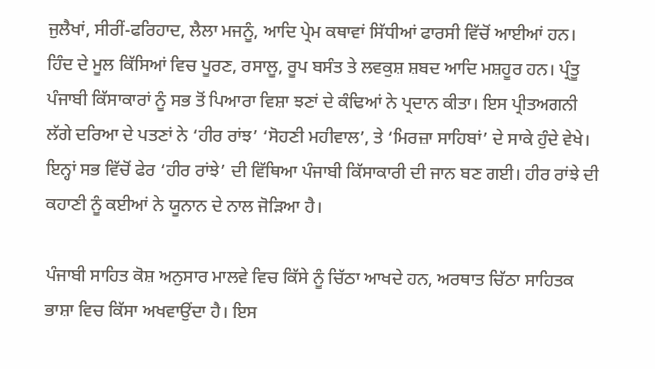ਜੁਲੈਖਾਂ, ਸੀਰੀਂ-ਫਰਿਹਾਦ, ਲੈਲਾ ਮਜਨੂੰ, ਆਦਿ ਪ੍ਰੇਮ ਕਥਾਵਾਂ ਸਿੱਧੀਆਂ ਫਾਰਸੀ ਵਿੱਚੋਂ ਆਈਆਂ ਹਨ। ਹਿੰਦ ਦੇ ਮੂਲ ਕਿੱਸਿਆਂ ਵਿਚ ਪੂਰਣ, ਰਸਾਲੂ, ਰੂਪ ਬਸੰਤ ਤੇ ਲਵਕੁਸ਼ ਸ਼ਬਦ ਆਦਿ ਮਸ਼ਹੂਰ ਹਨ। ਪ੍ਰੰਤੂ ਪੰਜਾਬੀ ਕਿੱਸਾਕਾਰਾਂ ਨੂੰ ਸਭ ਤੋਂ ਪਿਆਰਾ ਵਿਸ਼ਾ ਝਣਾਂ ਦੇ ਕੰਢਿਆਂ ਨੇ ਪ੍ਰਦਾਨ ਕੀਤਾ। ਇਸ ਪ੍ਰੀਤਅਗਨੀ ਲੱਗੇ ਦਰਿਆ ਦੇ ਪਤਣਾਂ ਨੇ ‘ਹੀਰ ਰਾਂਝ’ ‘ਸੋਹਣੀ ਮਹੀਵਾਲ’, ਤੇ ‘ਮਿਰਜ਼ਾ ਸਾਹਿਬਾਂ’ ਦੇ ਸਾਕੇ ਹੁੰਦੇ ਵੇਖੇ। ਇਨ੍ਹਾਂ ਸਭ ਵਿੱਚੋਂ ਫੇਰ ‘ਹੀਰ ਰਾਂਝੇ’ ਦੀ ਵਿੱਥਿਆ ਪੰਜਾਬੀ ਕਿੱਸਾਕਾਰੀ ਦੀ ਜਾਨ ਬਣ ਗਈ। ਹੀਰ ਰਾਂਝੇ ਦੀ ਕਹਾਣੀ ਨੂੰ ਕਈਆਂ ਨੇ ਯੂਨਾਨ ਦੇ ਨਾਲ ਜੋੜਿਆ ਹੈ।

ਪੰਜਾਬੀ ਸਾਹਿਤ ਕੋਸ਼ ਅਨੁਸਾਰ ਮਾਲਵੇ ਵਿਚ ਕਿੱਸੇ ਨੂੰ ਚਿੱਠਾ ਆਖਦੇ ਹਨ, ਅਰਥਾਤ ਚਿੱਠਾ ਸਾਹਿਤਕ ਭਾਸ਼ਾ ਵਿਚ ਕਿੱਸਾ ਅਖਵਾਉਂਦਾ ਹੈ। ਇਸ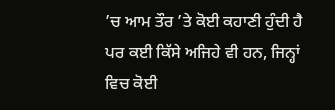’ਚ ਆਮ ਤੌਰ ’ਤੇ ਕੋਈ ਕਹਾਣੀ ਹੁੰਦੀ ਹੈ ਪਰ ਕਈ ਕਿੱਸੇ ਅਜਿਹੇ ਵੀ ਹਨ, ਜਿਨ੍ਹਾਂ ਵਿਚ ਕੋਈ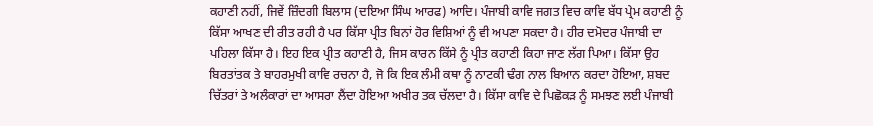ਕਹਾਣੀ ਨਹੀਂ, ਜਿਵੇਂ ਜ਼ਿੰਦਗੀ ਬਿਲਾਸ (ਦਇਆ ਸਿੰਘ ਆਰਫ) ਆਦਿ। ਪੰਜਾਬੀ ਕਾਵਿ ਜਗਤ ਵਿਚ ਕਾਵਿ ਬੱਧ ਪ੍ਰੇਮ ਕਹਾਣੀ ਨੂੰ ਕਿੱਸਾ ਆਖਣ ਦੀ ਰੀਤ ਰਹੀ ਹੈ ਪਰ ਕਿੱਸਾ ਪ੍ਰੀਤ ਬਿਨਾਂ ਹੋਰ ਵਿਸ਼ਿਆਂ ਨੂੰ ਵੀ ਅਪਣਾ ਸਕਦਾ ਹੈ। ਹੀਰ ਦਮੋਦਰ ਪੰਜਾਬੀ ਦਾ ਪਹਿਲਾ ਕਿੱਸਾ ਹੈ। ਇਹ ਇਕ ਪ੍ਰੀਤ ਕਹਾਣੀ ਹੈ, ਜਿਸ ਕਾਰਨ ਕਿੱਸੇ ਨੂੰ ਪ੍ਰੀਤ ਕਹਾਣੀ ਕਿਹਾ ਜਾਣ ਲੱਗ ਪਿਆ। ਕਿੱਸਾ ਉਹ ਬਿਰਤਾਂਤਕ ਤੇ ਬਾਹਰਮੁਖੀ ਕਾਵਿ ਰਚਨਾ ਹੈ, ਜੋ ਕਿ ਇਕ ਲੰਮੀ ਕਥਾ ਨੂੰ ਨਾਟਕੀ ਢੰਗ ਨਾਲ ਬਿਆਨ ਕਰਦਾ ਹੋਇਆ, ਸ਼ਬਦ ਚਿੱਤਰਾਂ ਤੇ ਅਲੰਕਾਰਾਂ ਦਾ ਆਸਰਾ ਲੈਂਦਾ ਹੋਇਆ ਅਖੀਰ ਤਕ ਚੱਲਦਾ ਹੈ। ਕਿੱਸਾ ਕਾਵਿ ਦੇ ਪਿਛੋਕੜ ਨੂੰ ਸਮਝਣ ਲਈ ਪੰਜਾਬੀ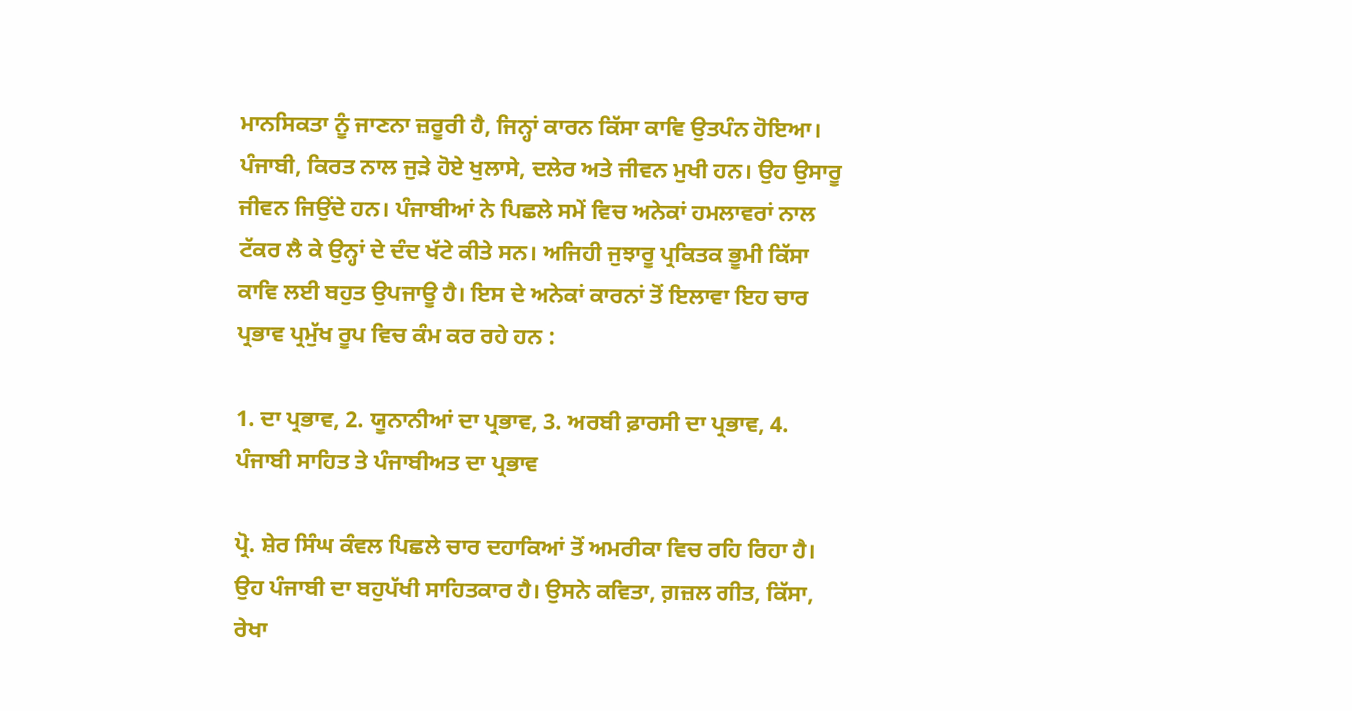ਮਾਨਸਿਕਤਾ ਨੂੰ ਜਾਣਨਾ ਜ਼ਰੂਰੀ ਹੈ, ਜਿਨ੍ਹਾਂ ਕਾਰਨ ਕਿੱਸਾ ਕਾਵਿ ਉਤਪੰਨ ਹੋਇਆ। ਪੰਜਾਬੀ, ਕਿਰਤ ਨਾਲ ਜੁੜੇ ਹੋਏ ਖੁਲਾਸੇ, ਦਲੇਰ ਅਤੇ ਜੀਵਨ ਮੁਖੀ ਹਨ। ਉਹ ਉਸਾਰੂ ਜੀਵਨ ਜਿਉਂਦੇ ਹਨ। ਪੰਜਾਬੀਆਂ ਨੇ ਪਿਛਲੇ ਸਮੇਂ ਵਿਚ ਅਨੇਕਾਂ ਹਮਲਾਵਰਾਂ ਨਾਲ ਟੱਕਰ ਲੈ ਕੇ ਉਨ੍ਹਾਂ ਦੇ ਦੰਦ ਖੱਟੇ ਕੀਤੇ ਸਨ। ਅਜਿਹੀ ਜੁਝਾਰੂ ਪ੍ਰਕਿਤਕ ਭੂਮੀ ਕਿੱਸਾ ਕਾਵਿ ਲਈ ਬਹੁਤ ਉਪਜਾਊ ਹੈ। ਇਸ ਦੇ ਅਨੇਕਾਂ ਕਾਰਨਾਂ ਤੋਂ ਇਲਾਵਾ ਇਹ ਚਾਰ ਪ੍ਰਭਾਵ ਪ੍ਰਮੁੱਖ ਰੂਪ ਵਿਚ ਕੰਮ ਕਰ ਰਹੇ ਹਨ :

1. ਦਾ ਪ੍ਰਭਾਵ, 2. ਯੂਨਾਨੀਆਂ ਦਾ ਪ੍ਰਭਾਵ, 3. ਅਰਬੀ ਫ਼ਾਰਸੀ ਦਾ ਪ੍ਰਭਾਵ, 4. ਪੰਜਾਬੀ ਸਾਹਿਤ ਤੇ ਪੰਜਾਬੀਅਤ ਦਾ ਪ੍ਰਭਾਵ

ਪ੍ਰੋ. ਸ਼ੇਰ ਸਿੰਘ ਕੰਵਲ ਪਿਛਲੇ ਚਾਰ ਦਹਾਕਿਆਂ ਤੋਂ ਅਮਰੀਕਾ ਵਿਚ ਰਹਿ ਰਿਹਾ ਹੈ। ਉਹ ਪੰਜਾਬੀ ਦਾ ਬਹੁਪੱਖੀ ਸਾਹਿਤਕਾਰ ਹੈ। ਉਸਨੇ ਕਵਿਤਾ, ਗ਼ਜ਼ਲ ਗੀਤ, ਕਿੱਸਾ, ਰੇਖਾ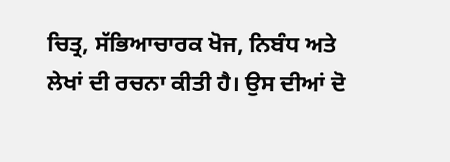ਚਿਤ੍ਰ, ਸੱਭਿਆਚਾਰਕ ਖੋਜ, ਨਿਬੰਧ ਅਤੇ ਲੇਖਾਂ ਦੀ ਰਚਨਾ ਕੀਤੀ ਹੈ। ਉਸ ਦੀਆਂ ਦੋ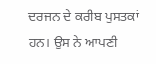ਦਰਜਨ ਦੇ ਕਰੀਬ ਪੁਸਤਕਾਂ ਹਨ। ਉਸ ਨੇ ਆਪਣੀ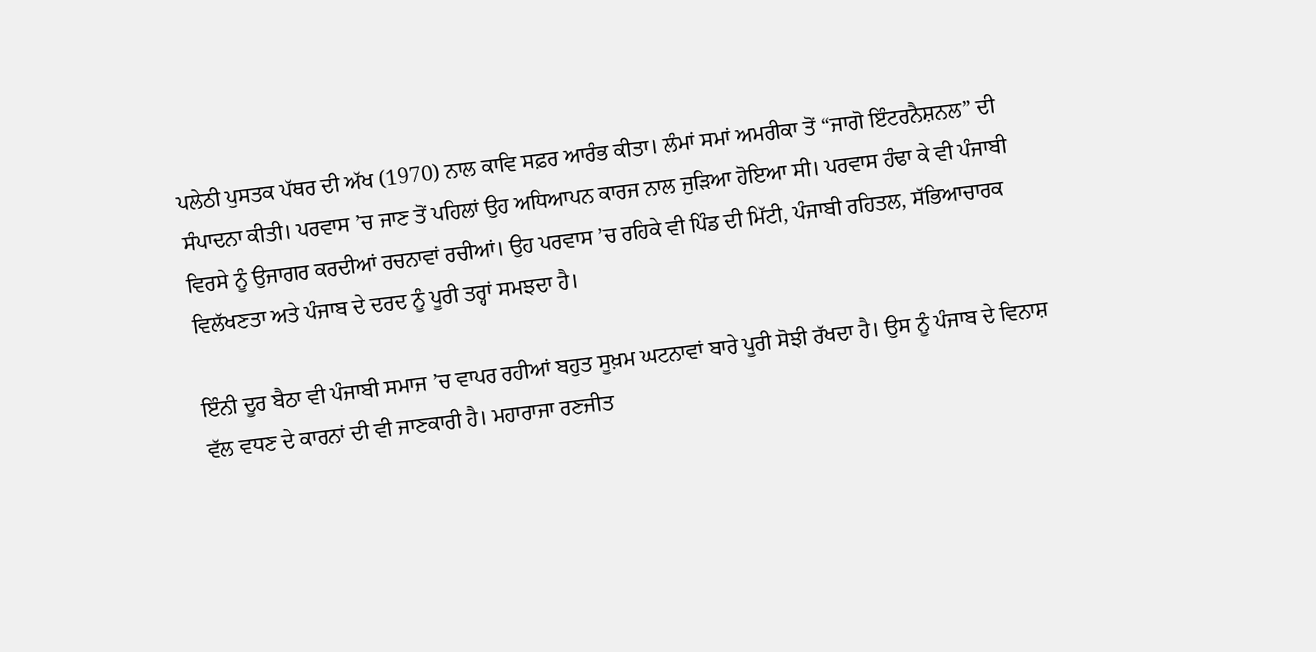ਪਲੇਠੀ ਪੁਸਤਕ ਪੱਥਰ ਦੀ ਅੱਖ (1970) ਨਾਲ ਕਾਵਿ ਸਫ਼ਰ ਆਰੰਭ ਕੀਤਾ। ਲੰਮਾਂ ਸਮਾਂ ਅਮਰੀਕਾ ਤੋਂ “ਜਾਗੋ ਇੰਟਰਨੈਸ਼ਨਲ” ਦੀ ਸੰਪਾਦਨਾ ਕੀਤੀ। ਪਰਵਾਸ ’ਚ ਜਾਣ ਤੋਂ ਪਹਿਲਾਂ ਉਹ ਅਧਿਆਪਨ ਕਾਰਜ ਨਾਲ ਜੁੜਿਆ ਹੋਇਆ ਸੀ। ਪਰਵਾਸ ਹੰਢਾ ਕੇ ਵੀ ਪੰਜਾਬੀ ਵਿਰਸੇ ਨੂੰ ਉਜਾਗਰ ਕਰਦੀਆਂ ਰਚਨਾਵਾਂ ਰਚੀਆਂ। ਉਹ ਪਰਵਾਸ ’ਚ ਰਹਿਕੇ ਵੀ ਪਿੰਡ ਦੀ ਮਿੱਟੀ, ਪੰਜਾਬੀ ਰਹਿਤਲ, ਸੱਭਿਆਚਾਰਕ ਵਿਲੱਖਣਤਾ ਅਤੇ ਪੰਜਾਬ ਦੇ ਦਰਦ ਨੂੰ ਪੂਰੀ ਤਰ੍ਹਾਂ ਸਮਝਦਾ ਹੈ।

ਇੰਨੀ ਦੂਰ ਬੈਠਾ ਵੀ ਪੰਜਾਬੀ ਸਮਾਜ ’ਚ ਵਾਪਰ ਰਹੀਆਂ ਬਹੁਤ ਸੂਖ਼ਮ ਘਟਨਾਵਾਂ ਬਾਰੇ ਪੂਰੀ ਸੋਝੀ ਰੱਖਦਾ ਹੈ। ਉਸ ਨੂੰ ਪੰਜਾਬ ਦੇ ਵਿਨਾਸ਼ ਵੱਲ ਵਧਣ ਦੇ ਕਾਰਨਾਂ ਦੀ ਵੀ ਜਾਣਕਾਰੀ ਹੈ। ਮਹਾਰਾਜਾ ਰਣਜੀਤ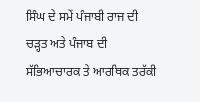ਸਿੰਘ ਦੇ ਸਮੇਂ ਪੰਜਾਬੀ ਰਾਜ ਦੀ ਚੜ੍ਹਤ ਅਤੇ ਪੰਜਾਬ ਦੀ ਸੱਭਿਆਚਾਰਕ ਤੇ ਆਰਥਿਕ ਤਰੱਕੀ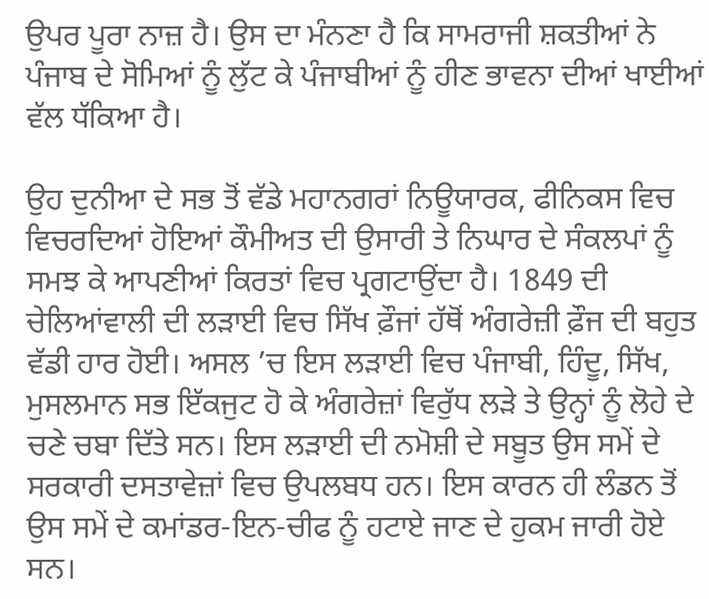ਉਪਰ ਪੂਰਾ ਨਾਜ਼ ਹੈ। ਉਸ ਦਾ ਮੰਨਣਾ ਹੈ ਕਿ ਸਾਮਰਾਜੀ ਸ਼ਕਤੀਆਂ ਨੇ ਪੰਜਾਬ ਦੇ ਸੋਮਿਆਂ ਨੂੰ ਲੁੱਟ ਕੇ ਪੰਜਾਬੀਆਂ ਨੂੰ ਹੀਣ ਭਾਵਨਾ ਦੀਆਂ ਖਾਈਆਂ ਵੱਲ ਧੱਕਿਆ ਹੈ।

ਉਹ ਦੁਨੀਆ ਦੇ ਸਭ ਤੋਂ ਵੱਡੇ ਮਹਾਨਗਰਾਂ ਨਿਊਯਾਰਕ, ਫੀਨਿਕਸ ਵਿਚ ਵਿਚਰਦਿਆਂ ਹੋਇਆਂ ਕੌਮੀਅਤ ਦੀ ਉਸਾਰੀ ਤੇ ਨਿਘਾਰ ਦੇ ਸੰਕਲਪਾਂ ਨੂੰ ਸਮਝ ਕੇ ਆਪਣੀਆਂ ਕਿਰਤਾਂ ਵਿਚ ਪ੍ਰਗਟਾਉਂਦਾ ਹੈ। 1849 ਦੀ ਚੇਲਿਆਂਵਾਲੀ ਦੀ ਲੜਾਈ ਵਿਚ ਸਿੱਖ ਫ਼ੌਜਾਂ ਹੱਥੋਂ ਅੰਗਰੇਜ਼ੀ ਫ਼ੌਜ ਦੀ ਬਹੁਤ ਵੱਡੀ ਹਾਰ ਹੋਈ। ਅਸਲ ’ਚ ਇਸ ਲੜਾਈ ਵਿਚ ਪੰਜਾਬੀ, ਹਿੰਦੂ, ਸਿੱਖ, ਮੁਸਲਮਾਨ ਸਭ ਇੱਕਜੁਟ ਹੋ ਕੇ ਅੰਗਰੇਜ਼ਾਂ ਵਿਰੁੱਧ ਲੜੇ ਤੇ ਉਨ੍ਹਾਂ ਨੂੰ ਲੋਹੇ ਦੇ ਚਣੇ ਚਬਾ ਦਿੱਤੇ ਸਨ। ਇਸ ਲੜਾਈ ਦੀ ਨਮੋਸ਼ੀ ਦੇ ਸਬੂਤ ਉਸ ਸਮੇਂ ਦੇ ਸਰਕਾਰੀ ਦਸਤਾਵੇਜ਼ਾਂ ਵਿਚ ਉਪਲਬਧ ਹਨ। ਇਸ ਕਾਰਨ ਹੀ ਲੰਡਨ ਤੋਂ ਉਸ ਸਮੇਂ ਦੇ ਕਮਾਂਡਰ-ਇਨ-ਚੀਫ ਨੂੰ ਹਟਾਏ ਜਾਣ ਦੇ ਹੁਕਮ ਜਾਰੀ ਹੋਏ ਸਨ।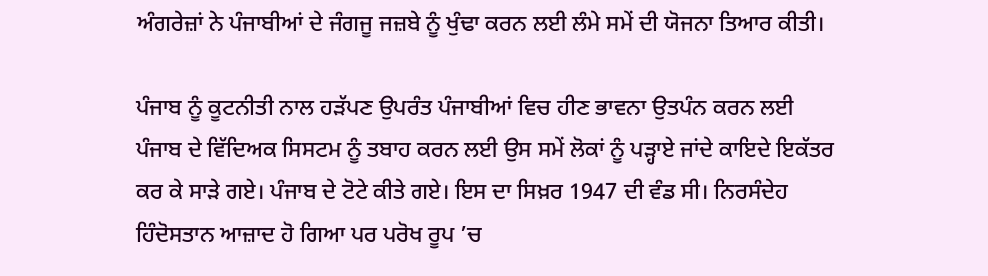ਅੰਗਰੇਜ਼ਾਂ ਨੇ ਪੰਜਾਬੀਆਂ ਦੇ ਜੰਗਜੂ ਜਜ਼ਬੇ ਨੂੰ ਖੁੰਢਾ ਕਰਨ ਲਈ ਲੰਮੇ ਸਮੇਂ ਦੀ ਯੋਜਨਾ ਤਿਆਰ ਕੀਤੀ।

ਪੰਜਾਬ ਨੂੰ ਕੂਟਨੀਤੀ ਨਾਲ ਹੜੱਪਣ ਉਪਰੰਤ ਪੰਜਾਬੀਆਂ ਵਿਚ ਹੀਣ ਭਾਵਨਾ ਉਤਪੰਨ ਕਰਨ ਲਈ ਪੰਜਾਬ ਦੇ ਵਿੱਦਿਅਕ ਸਿਸਟਮ ਨੂੰ ਤਬਾਹ ਕਰਨ ਲਈ ਉਸ ਸਮੇਂ ਲੋਕਾਂ ਨੂੰ ਪੜ੍ਹਾਏ ਜਾਂਦੇ ਕਾਇਦੇ ਇਕੱਤਰ ਕਰ ਕੇ ਸਾੜੇ ਗਏ। ਪੰਜਾਬ ਦੇ ਟੋਟੇ ਕੀਤੇ ਗਏ। ਇਸ ਦਾ ਸਿਖ਼ਰ 1947 ਦੀ ਵੰਡ ਸੀ। ਨਿਰਸੰਦੇਹ ਹਿੰਦੋਸਤਾਨ ਆਜ਼ਾਦ ਹੋ ਗਿਆ ਪਰ ਪਰੋਖ ਰੂਪ ’ਚ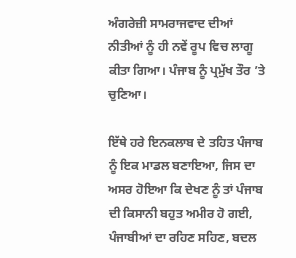ਅੰਗਰੇਜ਼ੀ ਸਾਮਰਾਜਵਾਦ ਦੀਆਂ ਨੀਤੀਆਂ ਨੂੰ ਹੀ ਨਵੇਂ ਰੂਪ ਵਿਚ ਲਾਗੂ ਕੀਤਾ ਗਿਆ। ਪੰਜਾਬ ਨੂੰ ਪ੍ਰਮੁੱਖ ਤੌਰ ’ਤੇ ਚੁਣਿਆ।

ਇੱਥੇ ਹਰੇ ਇਨਕਲਾਬ ਦੇ ਤਹਿਤ ਪੰਜਾਬ ਨੂੰ ਇਕ ਮਾਡਲ ਬਣਾਇਆ, ਜਿਸ ਦਾ ਅਸਰ ਹੋਇਆ ਕਿ ਦੇਖਣ ਨੂੰ ਤਾਂ ਪੰਜਾਬ ਦੀ ਕਿਸਾਨੀ ਬਹੁਤ ਅਮੀਰ ਹੋ ਗਈ, ਪੰਜਾਬੀਆਂ ਦਾ ਰਹਿਣ ਸਹਿਣ, ਬਦਲ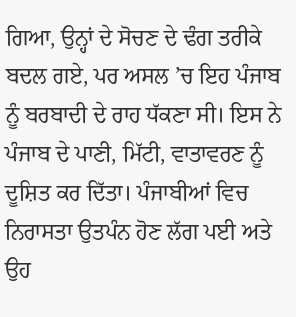ਗਿਆ, ਉਨ੍ਹਾਂ ਦੇ ਸੋਚਣ ਦੇ ਢੰਗ ਤਰੀਕੇ ਬਦਲ ਗਏ, ਪਰ ਅਸਲ ’ਚ ਇਹ ਪੰਜਾਬ ਨੂੰ ਬਰਬਾਦੀ ਦੇ ਰਾਹ ਧੱਕਣਾ ਸੀ। ਇਸ ਨੇ ਪੰਜਾਬ ਦੇ ਪਾਣੀ, ਮਿੱਟੀ, ਵਾਤਾਵਰਣ ਨੂੰ ਦੂਸ਼ਿਤ ਕਰ ਦਿੱਤਾ। ਪੰਜਾਬੀਆਂ ਵਿਚ ਨਿਰਾਸਤਾ ਉਤਪੰਨ ਹੋਣ ਲੱਗ ਪਈ ਅਤੇ ਉਹ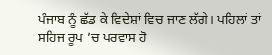ਪੰਜਾਬ ਨੂੰ ਛੱਡ ਕੇ ਵਿਦੇਸ਼ਾਂ ਵਿਚ ਜਾਣ ਲੱਗੇ। ਪਹਿਲਾਂ ਤਾਂ ਸਹਿਜ ਰੂਪ ’ਚ ਪਰਵਾਸ ਹੋ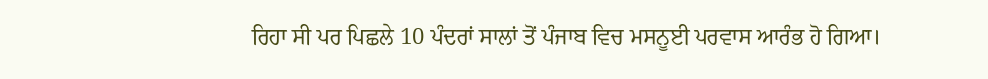ਰਿਹਾ ਸੀ ਪਰ ਪਿਛਲੇ 10 ਪੰਦਰਾਂ ਸਾਲਾਂ ਤੋਂ ਪੰਜਾਬ ਵਿਚ ਮਸਨੂਈ ਪਰਵਾਸ ਆਰੰਭ ਹੋ ਗਿਆ।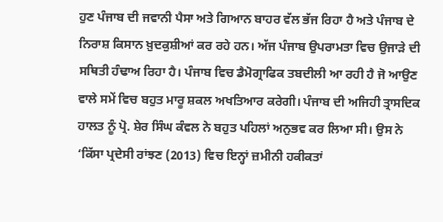ਹੁਣ ਪੰਜਾਬ ਦੀ ਜਵਾਨੀ ਪੈਸਾ ਅਤੇ ਗਿਆਨ ਬਾਹਰ ਵੱਲ ਭੱਜ ਰਿਹਾ ਹੈ ਅਤੇ ਪੰਜਾਬ ਦੇ ਨਿਰਾਸ਼ ਕਿਸਾਨ ਖ਼ੁਦਕੁਸ਼ੀਆਂ ਕਰ ਰਹੇ ਹਨ। ਅੱਜ ਪੰਜਾਬ ਉਪਰਾਮਤਾ ਵਿਚ ਉਜਾੜੇ ਦੀ ਸਥਿਤੀ ਹੰਢਾਅ ਰਿਹਾ ਹੈ। ਪੰਜਾਬ ਵਿਚ ਡੈਮੋਗ੍ਰਾਫਿਕ ਤਬਦੀਲੀ ਆ ਰਹੀ ਹੈ ਜੋ ਆਉਣ ਵਾਲੇ ਸਮੇਂ ਵਿਚ ਬਹੁਤ ਮਾਰੂ ਸ਼ਕਲ ਅਖਤਿਆਰ ਕਰੇਗੀ। ਪੰਜਾਬ ਦੀ ਅਜਿਹੀ ਤ੍ਰਾਸਦਿਕ ਹਾਲਤ ਨੂੰ ਪ੍ਰੋ. ਸ਼ੇਰ ਸਿੰਘ ਕੰਵਲ ਨੇ ਬਹੁਤ ਪਹਿਲਾਂ ਅਨੁਭਵ ਕਰ ਲਿਆ ਸੀ। ਉਸ ਨੇ ‘ਕਿੱਸਾ ਪ੍ਰਦੇਸੀ ਰਾਂਝਣ (2013) ਵਿਚ ਇਨ੍ਹਾਂ ਜ਼ਮੀਨੀ ਹਕੀਕਤਾਂ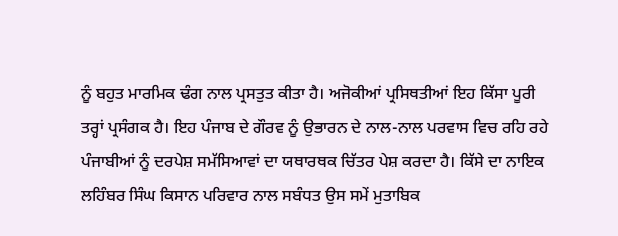ਨੂੰ ਬਹੁਤ ਮਾਰਮਿਕ ਢੰਗ ਨਾਲ ਪ੍ਰਸਤੁਤ ਕੀਤਾ ਹੈ। ਅਜੋਕੀਆਂ ਪ੍ਰਸਿਥਤੀਆਂ ਇਹ ਕਿੱਸਾ ਪੂਰੀ ਤਰ੍ਹਾਂ ਪ੍ਰਸੰਗਕ ਹੈ। ਇਹ ਪੰਜਾਬ ਦੇ ਗੌਰਵ ਨੂੰ ਉਭਾਰਨ ਦੇ ਨਾਲ-ਨਾਲ ਪਰਵਾਸ ਵਿਚ ਰਹਿ ਰਹੇ ਪੰਜਾਬੀਆਂ ਨੂੰ ਦਰਪੇਸ਼ ਸਮੱਸਿਆਵਾਂ ਦਾ ਯਥਾਰਥਕ ਚਿੱਤਰ ਪੇਸ਼ ਕਰਦਾ ਹੈ। ਕਿੱਸੇ ਦਾ ਨਾਇਕ ਲਹਿੰਬਰ ਸਿੰਘ ਕਿਸਾਨ ਪਰਿਵਾਰ ਨਾਲ ਸਬੰਧਤ ਉਸ ਸਮੇਂ ਮੁਤਾਬਿਕ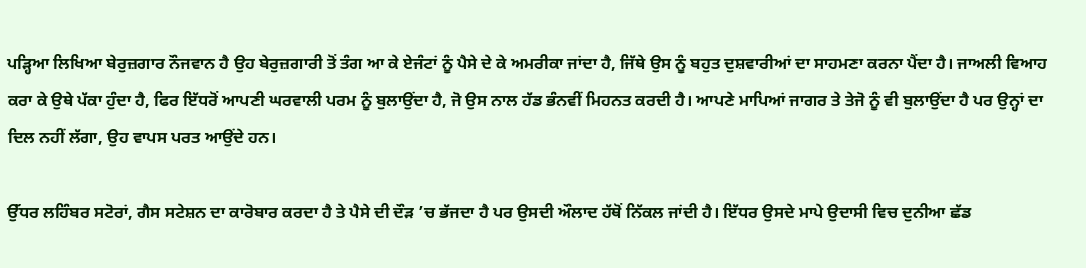ਪੜ੍ਹਿਆ ਲਿਖਿਆ ਬੇਰੁਜ਼ਗਾਰ ਨੌਜਵਾਨ ਹੈ ਉਹ ਬੇਰੁਜ਼ਗਾਰੀ ਤੋਂ ਤੰਗ ਆ ਕੇ ਏਜੰਟਾਂ ਨੂੰ ਪੈਸੇ ਦੇ ਕੇ ਅਮਰੀਕਾ ਜਾਂਦਾ ਹੈ, ਜਿੱਥੇ ਉਸ ਨੂੰ ਬਹੁਤ ਦੁਸ਼ਵਾਰੀਆਂ ਦਾ ਸਾਹਮਣਾ ਕਰਨਾ ਪੈਂਦਾ ਹੈ। ਜਾਅਲੀ ਵਿਆਹ ਕਰਾ ਕੇ ਉਥੇ ਪੱਕਾ ਹੁੰਦਾ ਹੈ, ਫਿਰ ਇੱਧਰੋਂ ਆਪਣੀ ਘਰਵਾਲੀ ਪਰਮ ਨੂੰ ਬੁਲਾਉਂਦਾ ਹੈ, ਜੋ ਉਸ ਨਾਲ ਹੱਡ ਭੰਨਵੀਂ ਮਿਹਨਤ ਕਰਦੀ ਹੈ। ਆਪਣੇ ਮਾਪਿਆਂ ਜਾਗਰ ਤੇ ਤੇਜੋ ਨੂੰ ਵੀ ਬੁਲਾਉਂਦਾ ਹੈ ਪਰ ਉਨ੍ਹਾਂ ਦਾ ਦਿਲ ਨਹੀਂ ਲੱਗਾ, ਉਹ ਵਾਪਸ ਪਰਤ ਆਉਂਦੇ ਹਨ।

ਉੱਧਰ ਲਹਿੰਬਰ ਸਟੋਰਾਂ, ਗੈਸ ਸਟੇਸ਼ਨ ਦਾ ਕਾਰੋਬਾਰ ਕਰਦਾ ਹੈ ਤੇ ਪੈਸੇ ਦੀ ਦੌੜ ’ਚ ਭੱਜਦਾ ਹੈ ਪਰ ਉਸਦੀ ਔਲਾਦ ਹੱਥੋਂ ਨਿੱਕਲ ਜਾਂਦੀ ਹੈ। ਇੱਧਰ ਉਸਦੇ ਮਾਪੇ ਉਦਾਸੀ ਵਿਚ ਦੁਨੀਆ ਛੱਡ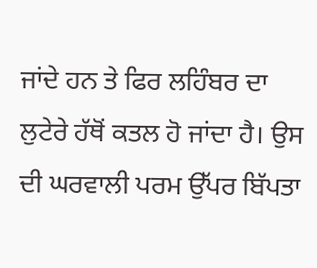ਜਾਂਦੇ ਹਨ ਤੇ ਫਿਰ ਲਹਿੰਬਰ ਦਾ ਲੁਟੇਰੇ ਹੱਥੋਂ ਕਤਲ ਹੋ ਜਾਂਦਾ ਹੈ। ਉਸ ਦੀ ਘਰਵਾਲੀ ਪਰਮ ਉੱਪਰ ਬਿੱਪਤਾ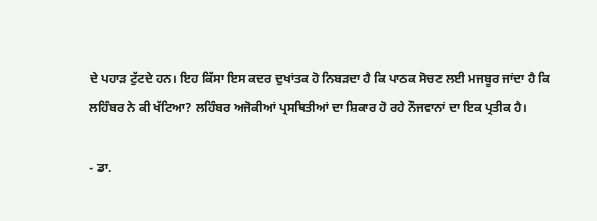ਦੇ ਪਹਾੜ ਟੁੱਟਦੇ ਹਨ। ਇਹ ਕਿੱਸਾ ਇਸ ਕਦਰ ਦੁਖਾਂਤਕ ਹੋ ਨਿਬੜਦਾ ਹੈ ਕਿ ਪਾਠਕ ਸੋਚਣ ਲਈ ਮਜਬੂਰ ਜਾਂਦਾ ਹੈ ਕਿ ਲਹਿੰਬਰ ਨੇ ਕੀ ਖੱਟਿਆ? ਲਹਿੰਬਰ ਅਜੋਕੀਆਂ ਪ੍ਰਸਥਿਤੀਆਂ ਦਾ ਸ਼ਿਕਾਰ ਹੋ ਰਹੇ ਨੌਜਵਾਨਾਂ ਦਾ ਇਕ ਪ੍ਰਤੀਕ ਹੈ।

- ਡਾ.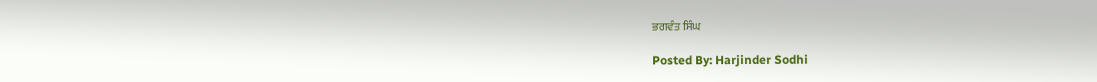ਭਗਵੰਤ ਸਿੰਘ

Posted By: Harjinder Sodhi